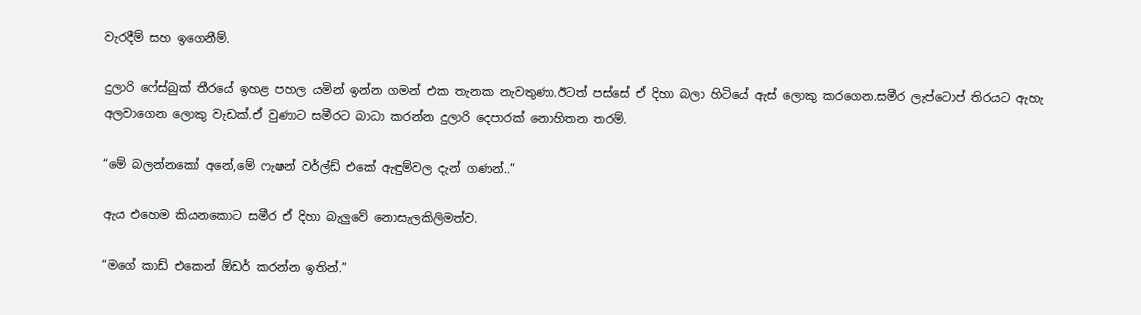වැරදීම් සහ ඉගෙනීම්.

දුලාරි ෆේස්බුක් තීරයේ ඉහළ පහල යමින් ඉන්න ගමන් එක තැනක නැවතුණා.ඊටත් පස්සේ ඒ දිහා බලා හිටියේ ඇස් ලොකු කරගෙන.සමීර ලැප්ටොප් තිරයට ඇහැ අලවාගෙන ලොකු වැඩක්.ඒ වුණාට සමීරට බාධා කරන්න දුලාරි දෙපාරක් නොහිතන තරම්.

“මේ බලන්නකෝ අනේ,මේ ෆැෂන් වර්ල්ඩ් එකේ ඇඳුම්වල දැන් ගණන්..”

ඇය එහෙම කියනකොට සමීර ඒ දිහා බැලුවේ නොසැලකිලිමත්ව.

“මගේ කාඩ් එකෙන් ඕඩර් කරන්න ඉතින්.”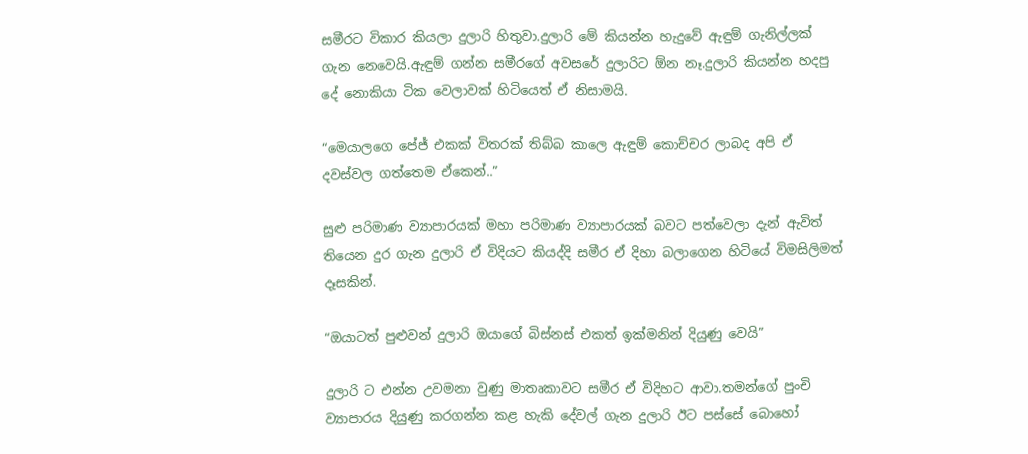සමීරට විකාර කියලා දුලාරි හිතුවා.දුලාරි මේ කියන්න හැදුවේ ඇඳුම් ගැනිල්ලක් ගැන නෙවෙයි.ඇඳුම් ගන්න සමීරගේ අවසරේ දුලාරිට ඕන නෑ.දුලාරි කියන්න හදපු දේ නොකියා ටික වෙලාවක් හිටියෙත් ඒ නිසාමයි.

“මෙයාලගෙ පේජ් එකක් විතරක් තිබ්බ කාලෙ ඇඳුම් කොච්චර ලාබද අපි ඒ දවස්වල ගත්තෙම ඒකෙන්..”

සුළු පරිමාණ ව්‍යාපාරයක් මහා පරිමාණ ව්‍යාපාරයක් බවට පත්වෙලා දැන් ඇවිත් තියෙන දුර ගැන දුලාරි ඒ විදියට කියද්දි සමීර ඒ දිහා බලාගෙන හිටියේ විමසිලිමත් දෑසකින්.

“ඔයාටත් පුළුවන් දුලාරි ඔයාගේ බිස්නස් එකත් ඉක්මනින් දියුණු වෙයි”

දුලාරි ට එන්න උවමනා වුණු මාතෘකාවට සමීර ඒ විදිහට ආවා.තමන්ගේ පුංචි ව්‍යාපාරය දියුණු කරගන්න කළ හැකි දේවල් ගැන දුලාරි ඊට පස්සේ බොහෝ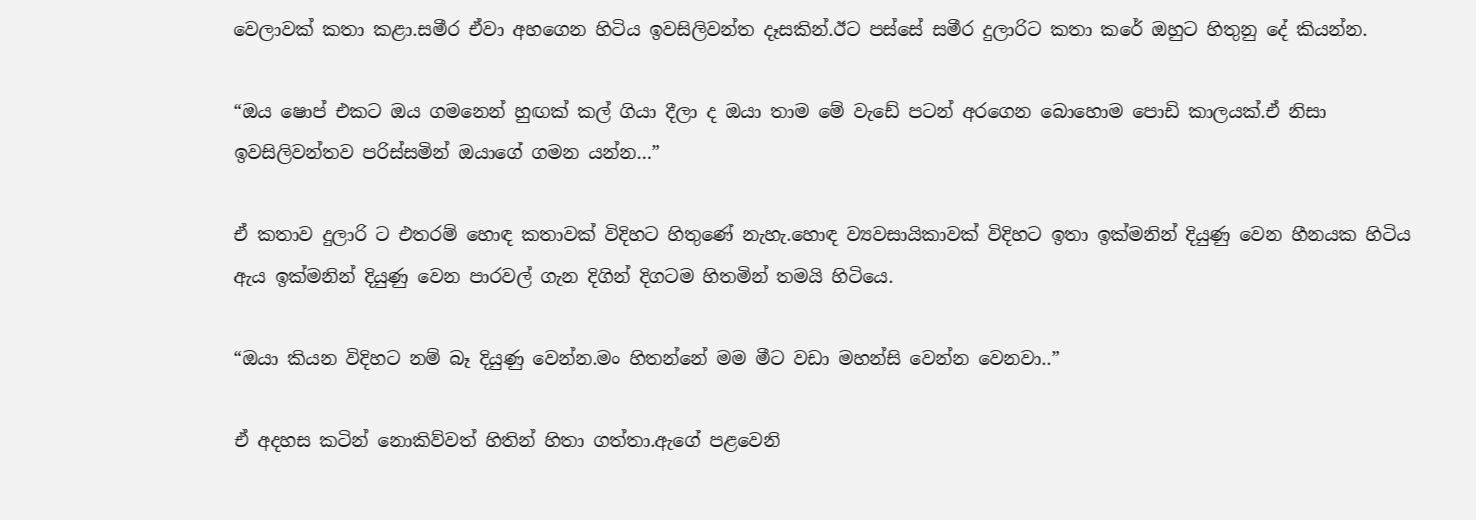වෙලාවක් කතා කළා.සමීර ඒවා අහගෙන හිටිය ඉවසිලිවන්ත දෑසකින්.ඊට පස්සේ සමීර දුලාරිට කතා කරේ ඔහුට හිතුනු දේ කියන්න.

“ඔය ෂොප් එකට ඔය ගමනෙන් හුඟක් කල් ගියා දීලා ද ඔයා තාම මේ වැඩේ පටන් අරගෙන බොහොම පොඩි කාලයක්.ඒ නිසා ඉවසිලිවන්තව පරිස්සමින් ඔයාගේ ගමන යන්න…”

ඒ කතාව දුලාරි ට එතරම් හොඳ කතාවක් විදිහට හිතුණේ නැහැ.හොඳ ව්‍යවසායිකාවක් විදිහට ඉතා ඉක්මනින් දියුණු වෙන හීනයක හිටිය ඇය ඉක්මනින් දියුණු වෙන පාරවල් ගැන දිගින් දිගටම හිතමින් තමයි හිටියෙ.

“ඔයා කියන විදිහට නම් බෑ දියුණු වෙන්න.මං හිතන්නේ මම මීට වඩා මහන්සි වෙන්න වෙනවා..”

ඒ අදහස කටින් නොකිව්වත් හිතින් හිතා ගත්තා.ඇගේ පළවෙනි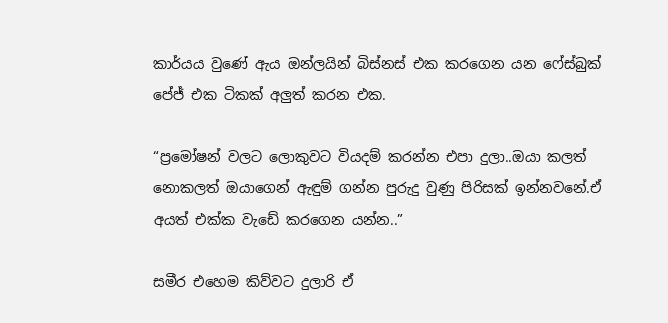කාර්යය වුණේ ඇය ඔන්ලයින් බිස්නස් එක කරගෙන යන ෆේස්බුක් පේජ් එක ටිකක් අලුත් කරන එක.

“ප්‍රමෝෂන් වලට ලොකුවට වියදම් කරන්න එපා දුලා..ඔයා කලත් නොකලත් ඔයාගෙන් ඇඳුම් ගන්න පුරුදු වුණු පිරිසක් ඉන්නවනේ.ඒ අයත් එක්ක වැඩේ කරගෙන යන්න..”

සමීර එහෙම කිව්වට දුලාරි ඒ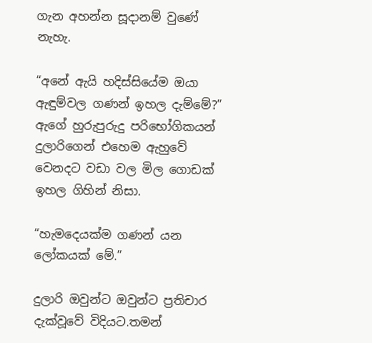ගැන අහන්න සූදානම් වුණේ නැහැ.

“අනේ ඇයි හදිස්සියේම ඔයා ඇඳුම්වල ගණන් ඉහල දැම්මේ?” ඇගේ හුරුපුරුදු පරිභෝගිකයන් දුලාරිගෙන් එහෙම ඇහුවේ වෙනදට වඩා වල මිල ගොඩක් ඉහල ගිහින් නිසා.

“හැමදෙයක්ම ගණන් යන ලෝකයක් මේ.”

දුලාරි ඔවුන්ට ඔවුන්ට ප්‍රතිචාර දැක්වූවේ විදියට.තමන්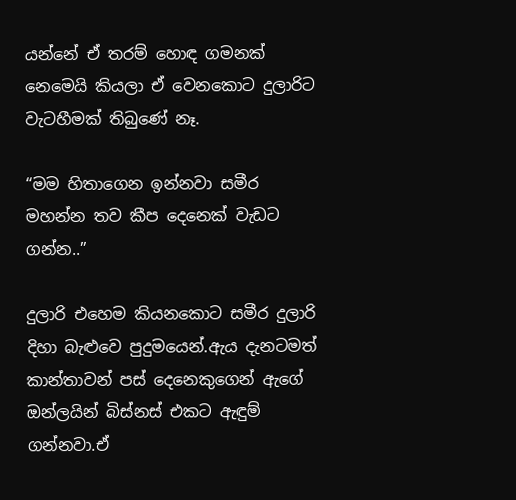යන්නේ ඒ තරම් හොඳ ගමනක් නෙමෙයි කියලා ඒ වෙනකොට දුලාරිට වැටහීමක් තිබුණේ නෑ.

“මම හිතාගෙන ඉන්නවා සමීර මහන්න තව කීප දෙනෙක් වැඩට ගන්න..”

දුලාරි එහෙම කියනකොට සමීර දුලාරි දිහා බැළුවෙ පුදුමයෙන්.ඇය දැනටමත් කාන්තාවන් පස් දෙනෙකුගෙන් ඇගේ ඔන්ලයින් බිස්නස් එකට ඇඳුම් ගන්නවා.ඒ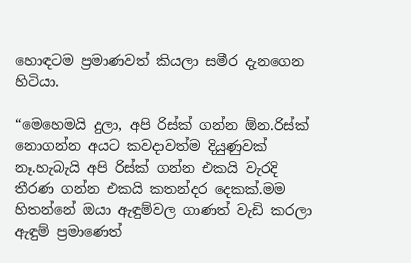හොඳටම ප්‍රමාණවත් කියලා සමීර දැනගෙන හිටියා.

“මෙහෙමයි දුලා, අපි රිස්ක් ගන්න ඕන.රිස්ක් නොගන්න අයට කවදාවත්ම දියුණුවක් නෑ.හැබැයි අපි රිස්ක් ගන්න එකයි වැරදි තීරණ ගන්න එකයි කතන්දර දෙකක්.මම හිතන්නේ ඔයා ඇඳුම්වල ගාණත් වැඩි කරලා ඇඳුම් ප්‍රමාණෙත්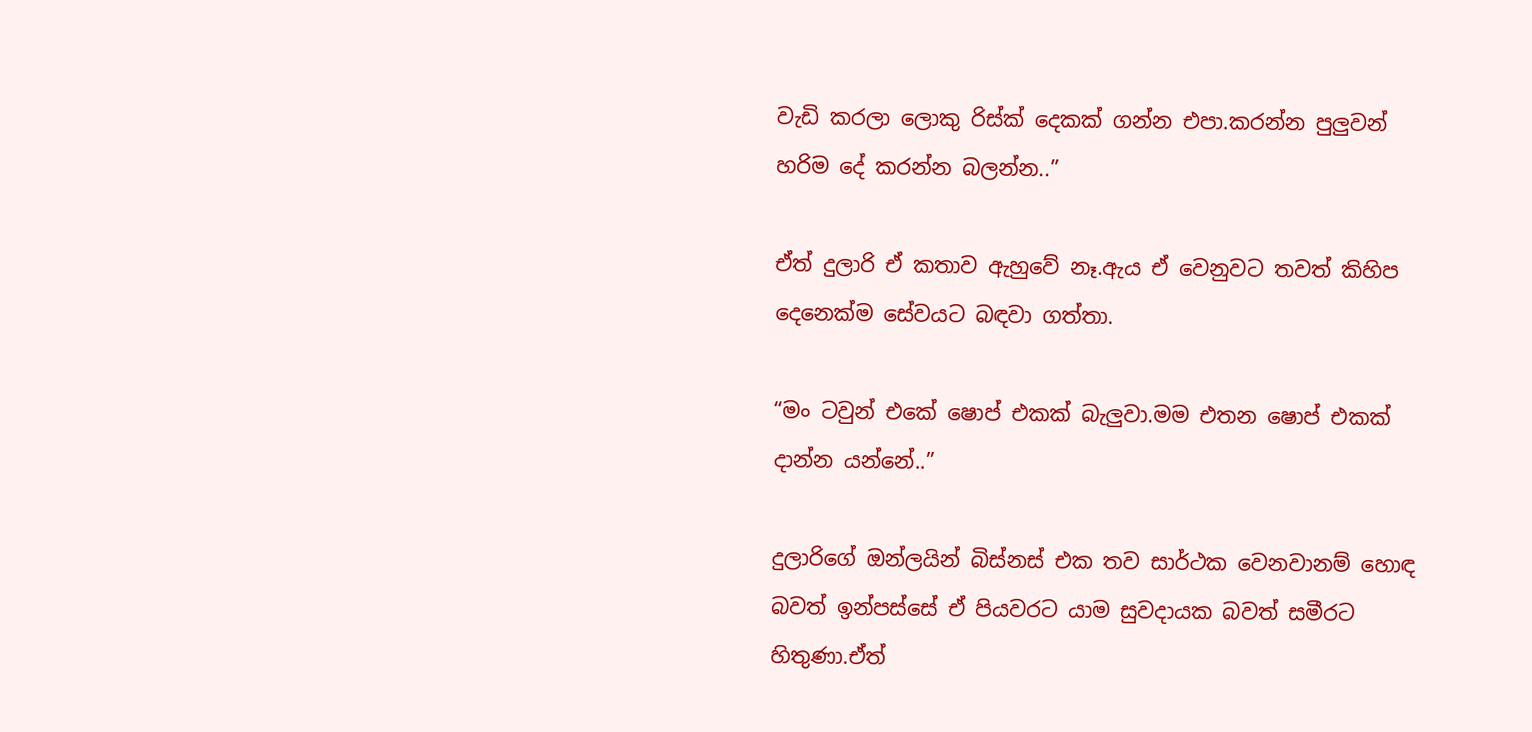වැඩි කරලා ලොකු රිස්ක් දෙකක් ගන්න එපා.කරන්න පුලුවන් හරිම දේ කරන්න බලන්න..”

ඒත් දුලාරි ඒ කතාව ඇහුවේ නෑ.ඇය ඒ වෙනුවට තවත් කිහිප දෙනෙක්ම සේවයට බඳවා ගත්තා.

“මං ටවුන් එකේ ෂොප් එකක් බැලුවා.මම එතන ෂොප් එකක් දාන්න යන්නේ..”

දුලාරිගේ ඔන්ලයින් බිස්නස් එක තව සාර්ථක වෙනවානම් හොඳ බවත් ඉන්පස්සේ ඒ පියවරට යාම සුවදායක බවත් සමීරට හිතුණා.ඒත්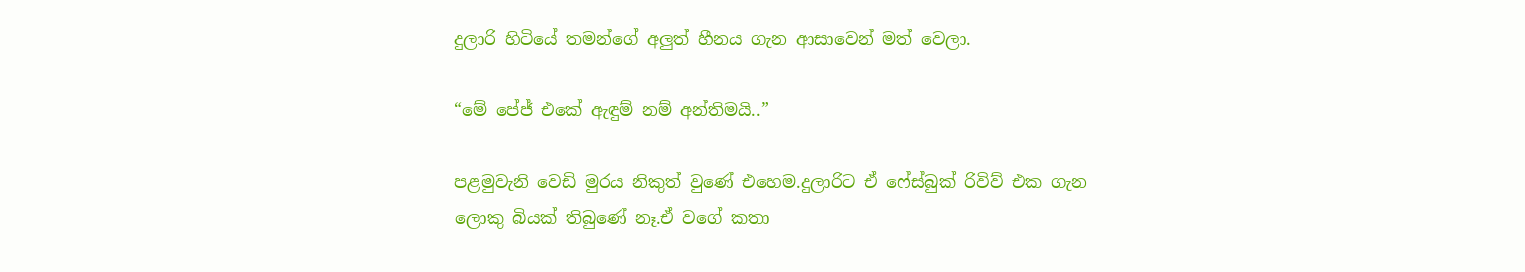දුලාරි හිටියේ තමන්ගේ අලුත් හීනය ගැන ආසාවෙන් මත් වෙලා.

“මේ පේජ් එකේ ඇඳුම් නම් අන්තිමයි..”

පළමුවැනි වෙඩි මුරය නිකුත් වුණේ එහෙම.දුලාරිට ඒ ෆේස්බුක් රිවිව් එක ගැන ලොකු බියක් තිබුණේ නෑ.ඒ වගේ කතා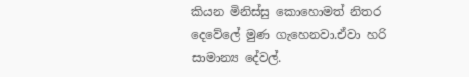කියන මිනිස්සු කොහොමත් නිතර දෙවේලේ මුණ ගැහෙනවා.ඒවා හරි සාමාන්‍ය දේවල්.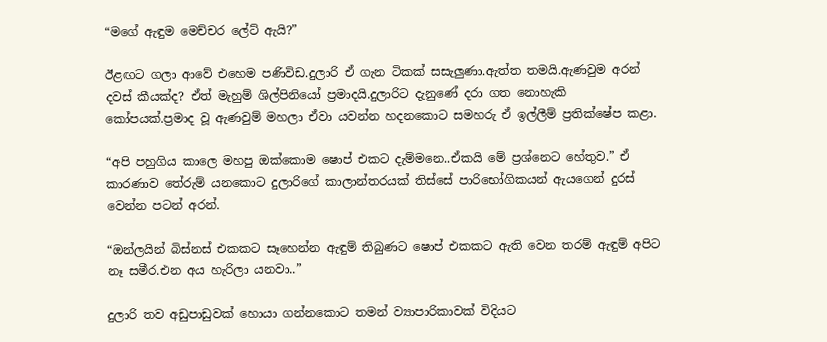“මගේ ඇඳුම මෙච්චර ලේට් ඇයි?”

ඊළඟට ගලා ආවේ එහෙම පණිවිඩ.දුලාරි ඒ ගැන ටිකක් සසැලුණා.ඇත්ත තමයි.ඇණවුම අරන් දවස් කීයක්ද? ඒත් මැහුම් ශිල්පිනියෝ ප්‍රමාදයි.දුලාරිට දැනුණේ දරා ගත නොහැකි කෝපයක්.ප්‍රමාද වූ ඇණවුම් මහලා ඒවා යවන්න හදනකොට සමහරු ඒ ඉල්ලීම් ප්‍රතික්ෂේප කළා.

“අපි පහුගිය කාලෙ මහපු ඔක්කොම ෂොප් එකට දැම්මනෙ..ඒකයි මේ ප්‍රශ්නෙට හේතුව.” ඒ කාරණාව තේරුම් යනකොට දුලාරිගේ කාලාන්තරයක් තිස්සේ පාරිභෝගිකයන් ඇයගෙන් දුරස් වෙන්න පටන් අරන්.

“ඔන්ලයින් බිස්නස් එකකට සෑහෙන්න ඇඳුම් තිබුණට ෂොප් එකකට ඇති වෙන තරම් ඇඳුම් අපිට නෑ සමීර.එන අය හැරිලා යනවා..”

දුලාරි තව අඩුපාඩුවක් හොයා ගන්නකොට තමන් ව්‍යාපාරිකාවක් විදියට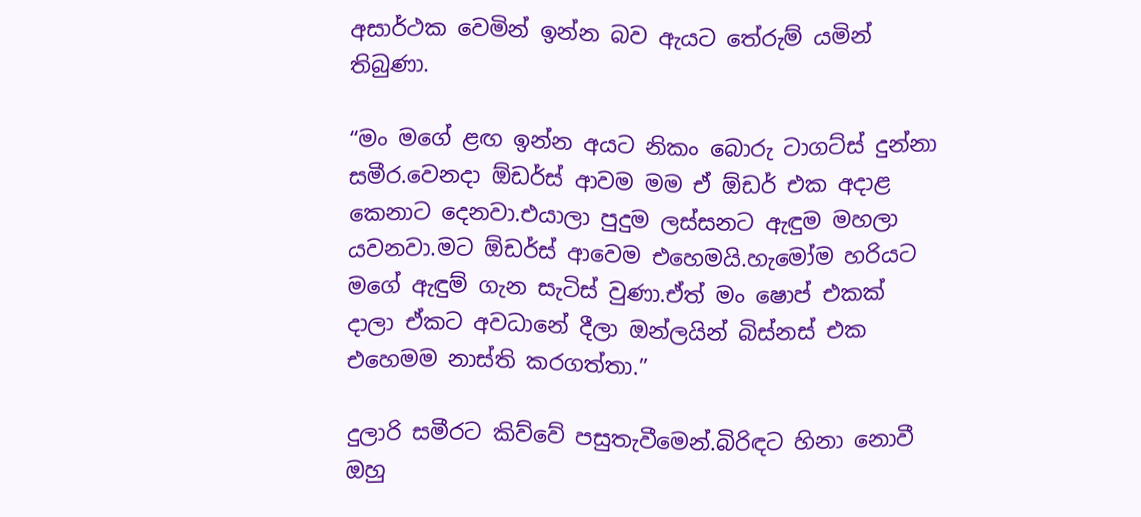අසාර්ථක වෙමින් ඉන්න බව ඇයට තේරුම් යමින් තිබුණා.

“මං මගේ ළඟ ඉන්න අයට නිකං බොරු ටාගට්ස් දුන්නා සමීර.වෙනදා ඕඩර්ස් ආවම මම ඒ ඕඩර් එක අදාළ කෙනාට දෙනවා.එයාලා පුදුම ලස්සනට ඇඳුම මහලා යවනවා.මට ඕඩර්ස් ආවෙම එහෙමයි.හැමෝම හරියට මගේ ඇඳුම් ගැන සැටිස් වුණා.ඒත් මං ෂොප් එකක් දාලා ඒකට අවධානේ දීලා ඔන්ලයින් බිස්නස් එක එහෙමම නාස්ති කරගත්තා.”

දුලාරි සමීරට කිව්වේ පසුතැවීමෙන්.බිරිඳට හිනා නොවී ඔහු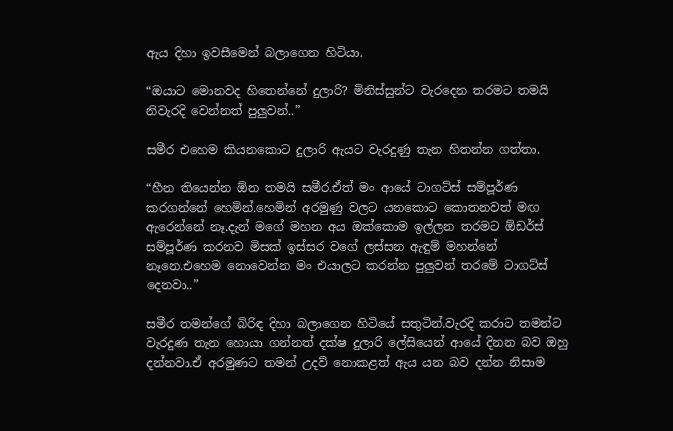ඇය දිහා ඉවසීමෙන් බලාගෙන හිටියා.

“ඔයාට මොනවද හිතෙන්නේ දුලාරි? මිනිස්සුන්ට වැරදෙන තරමට තමයි නිවැරදි වෙන්නත් පුලුවන්..”

සමීර එහෙම කියනකොට දුලාරි ඇයට වැරදුණු තැන හිතන්න ගත්තා.

“හීන තියෙන්න ඕන තමයි සමීර.ඒත් මං ආයේ ටාගට්ස් සම්පූර්ණ කරගන්නේ හෙමින්.හෙමින් අරමුණු වලට යනකොට කොතනවත් මඟ ඇරෙන්නේ නෑ.දැන් මගේ මහන අය ඔක්කොම ඉල්ලන තරමට ඕඩර්ස් සම්පූර්ණ කරනව මිසක් ඉස්සර වගේ ලස්සන ඇඳුම් මහන්නේ නෑනෙ.එහෙම නොවෙන්න මං එයාලට කරන්න පුලුවන් තරමේ ටාගට්ස් දෙනවා..”

සමීර තමන්ගේ බිරිඳ දිහා බලාගෙන හිටියේ සතුටින්.වැරදි කරාට තමන්ට වැරදුණ තැන හොයා ගන්නත් දක්ෂ දුලාරි ලේසියෙන් ආයේ දිනන බව ඔහු දන්නවා.ඒ අරමුණට තමන් උදව් නොකළත් ඇය යන බව දන්න නිසාම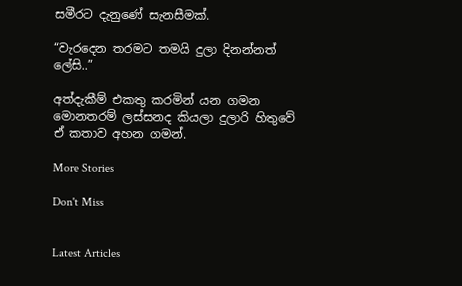සමීරට දැනුණේ සැනසීමක්.

“වැරදෙන තරමට තමයි දුලා දිනන්නත් ලේසි..”

අත්දැකීම් එකතු කරමින් යන ගමන මොනතරම් ලස්සනද කියලා දුලාරි හිතුවේ ඒ කතාව අහන ගමන්.

More Stories

Don't Miss


Latest Articles